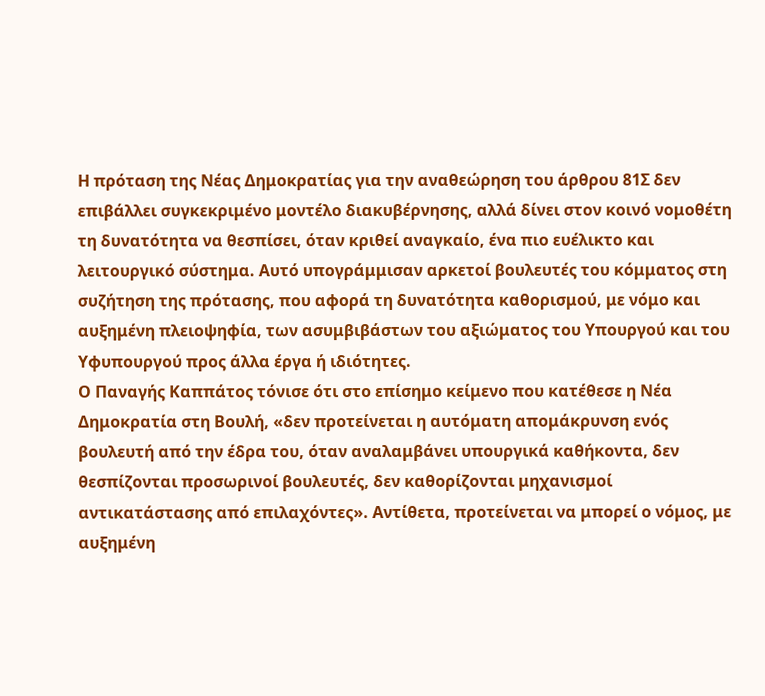Η πρόταση της Νέας Δημοκρατίας για την αναθεώρηση του άρθρου 81Σ δεν επιβάλλει συγκεκριμένο μοντέλο διακυβέρνησης, αλλά δίνει στον κοινό νομοθέτη τη δυνατότητα να θεσπίσει, όταν κριθεί αναγκαίο, ένα πιο ευέλικτο και λειτουργικό σύστημα. Αυτό υπογράμμισαν αρκετοί βουλευτές του κόμματος στη συζήτηση της πρότασης, που αφορά τη δυνατότητα καθορισμού, με νόμο και αυξημένη πλειοψηφία, των ασυμβιβάστων του αξιώματος του Υπουργού και του Υφυπουργού προς άλλα έργα ή ιδιότητες.
Ο Παναγής Καππάτος τόνισε ότι στο επίσημο κείμενο που κατέθεσε η Νέα Δημοκρατία στη Βουλή, «δεν προτείνεται η αυτόματη απομάκρυνση ενός βουλευτή από την έδρα του, όταν αναλαμβάνει υπουργικά καθήκοντα, δεν θεσπίζονται προσωρινοί βουλευτές, δεν καθορίζονται μηχανισμοί αντικατάστασης από επιλαχόντες». Αντίθετα, προτείνεται να μπορεί ο νόμος, με αυξημένη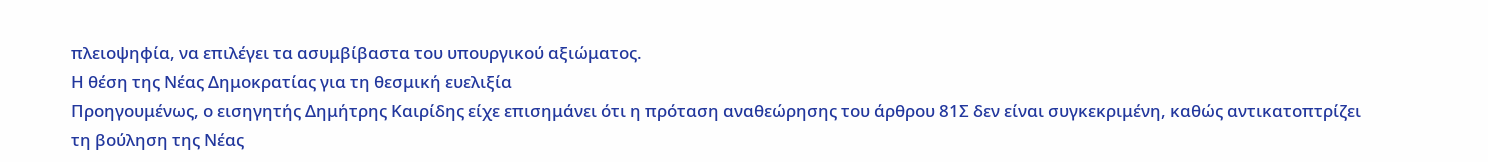πλειοψηφία, να επιλέγει τα ασυμβίβαστα του υπουργικού αξιώματος.
Η θέση της Νέας Δημοκρατίας για τη θεσμική ευελιξία
Προηγουμένως, ο εισηγητής Δημήτρης Καιρίδης είχε επισημάνει ότι η πρόταση αναθεώρησης του άρθρου 81Σ δεν είναι συγκεκριμένη, καθώς αντικατοπτρίζει τη βούληση της Νέας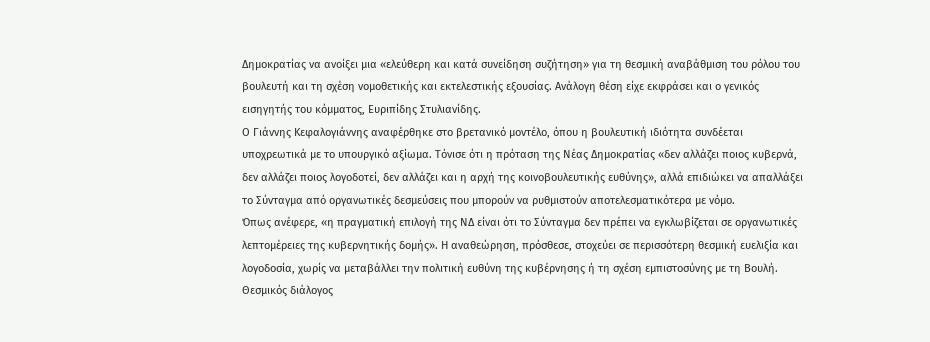Δημοκρατίας να ανοίξει μια «ελεύθερη και κατά συνείδηση συζήτηση» για τη θεσμική αναβάθμιση του ρόλου του βουλευτή και τη σχέση νομοθετικής και εκτελεστικής εξουσίας. Ανάλογη θέση είχε εκφράσει και ο γενικός εισηγητής του κόμματος, Ευριπίδης Στυλιανίδης.
Ο Γιάννης Κεφαλογιάννης αναφέρθηκε στο βρετανικό μοντέλο, όπου η βουλευτική ιδιότητα συνδέεται υποχρεωτικά με το υπουργικό αξίωμα. Τόνισε ότι η πρόταση της Νέας Δημοκρατίας «δεν αλλάζει ποιος κυβερνά, δεν αλλάζει ποιος λογοδοτεί, δεν αλλάζει και η αρχή της κοινοβουλευτικής ευθύνης», αλλά επιδιώκει να απαλλάξει το Σύνταγμα από οργανωτικές δεσμεύσεις που μπορούν να ρυθμιστούν αποτελεσματικότερα με νόμο.
Όπως ανέφερε, «η πραγματική επιλογή της ΝΔ είναι ότι το Σύνταγμα δεν πρέπει να εγκλωβίζεται σε οργανωτικές λεπτομέρειες της κυβερνητικής δομής». Η αναθεώρηση, πρόσθεσε, στοχεύει σε περισσότερη θεσμική ευελιξία και λογοδοσία, χωρίς να μεταβάλλει την πολιτική ευθύνη της κυβέρνησης ή τη σχέση εμπιστοσύνης με τη Βουλή.
Θεσμικός διάλογος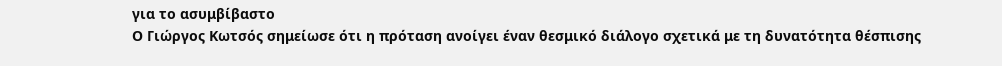για το ασυμβίβαστο
Ο Γιώργος Κωτσός σημείωσε ότι η πρόταση ανοίγει έναν θεσμικό διάλογο σχετικά με τη δυνατότητα θέσπισης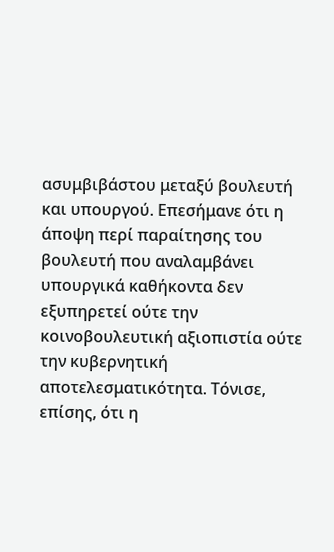ασυμβιβάστου μεταξύ βουλευτή και υπουργού. Επεσήμανε ότι η άποψη περί παραίτησης του βουλευτή που αναλαμβάνει υπουργικά καθήκοντα δεν εξυπηρετεί ούτε την κοινοβουλευτική αξιοπιστία ούτε την κυβερνητική αποτελεσματικότητα. Τόνισε, επίσης, ότι η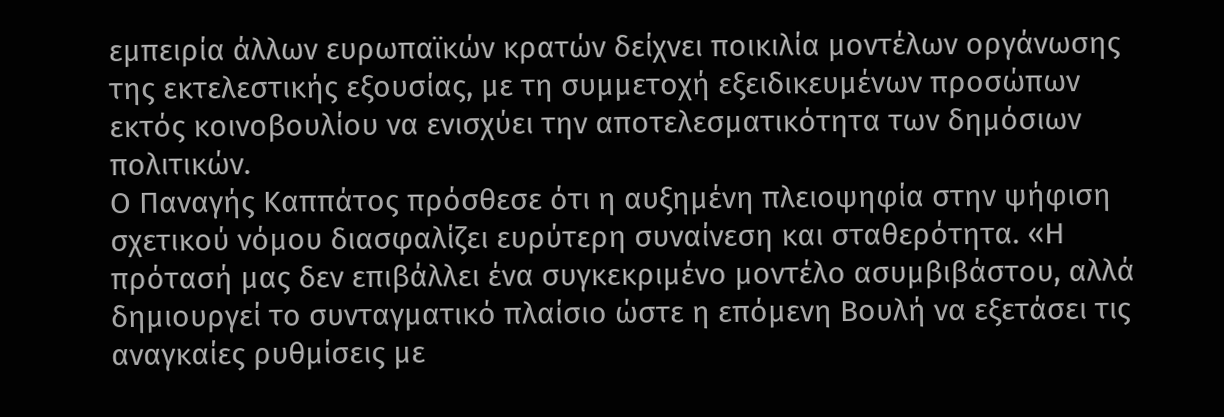εμπειρία άλλων ευρωπαϊκών κρατών δείχνει ποικιλία μοντέλων οργάνωσης της εκτελεστικής εξουσίας, με τη συμμετοχή εξειδικευμένων προσώπων εκτός κοινοβουλίου να ενισχύει την αποτελεσματικότητα των δημόσιων πολιτικών.
Ο Παναγής Καππάτος πρόσθεσε ότι η αυξημένη πλειοψηφία στην ψήφιση σχετικού νόμου διασφαλίζει ευρύτερη συναίνεση και σταθερότητα. «Η πρότασή μας δεν επιβάλλει ένα συγκεκριμένο μοντέλο ασυμβιβάστου, αλλά δημιουργεί το συνταγματικό πλαίσιο ώστε η επόμενη Βουλή να εξετάσει τις αναγκαίες ρυθμίσεις με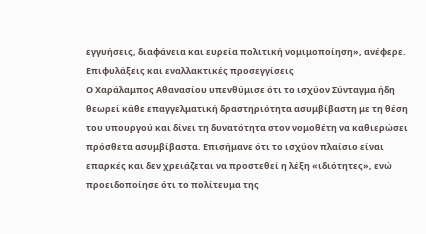εγγυήσεις, διαφάνεια και ευρεία πολιτική νομιμοποίηση», ανέφερε.
Επιφυλάξεις και εναλλακτικές προσεγγίσεις
Ο Χαράλαμπος Αθανασίου υπενθύμισε ότι το ισχύον Σύνταγμα ήδη θεωρεί κάθε επαγγελματική δραστηριότητα ασυμβίβαστη με τη θέση του υπουργού και δίνει τη δυνατότητα στον νομοθέτη να καθιερώσει πρόσθετα ασυμβίβαστα. Επισήμανε ότι το ισχύον πλαίσιο είναι επαρκές και δεν χρειάζεται να προστεθεί η λέξη «ιδιότητες», ενώ προειδοποίησε ότι το πολίτευμα της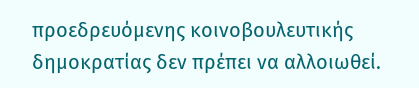προεδρευόμενης κοινοβουλευτικής δημοκρατίας δεν πρέπει να αλλοιωθεί.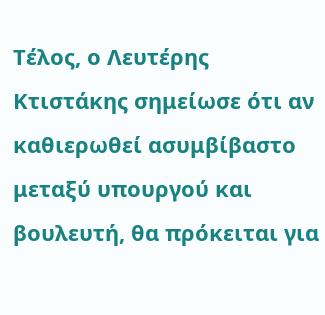Τέλος, ο Λευτέρης Κτιστάκης σημείωσε ότι αν καθιερωθεί ασυμβίβαστο μεταξύ υπουργού και βουλευτή, θα πρόκειται για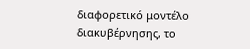διαφορετικό μοντέλο διακυβέρνησης, το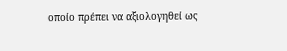οποίο πρέπει να αξιολογηθεί ως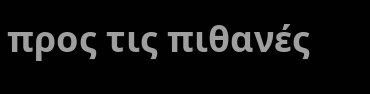προς τις πιθανές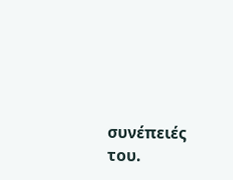συνέπειές του.